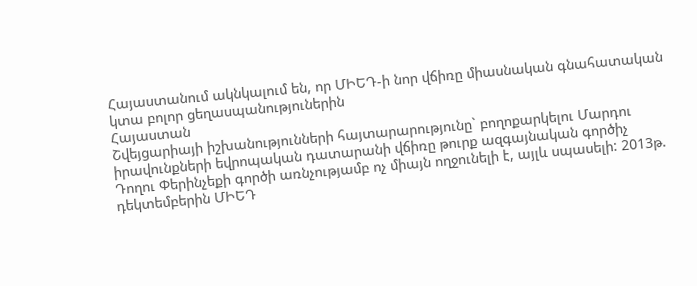Հայաստանում ակնկալում են, որ ՄԻԵԴ-ի նոր վճիռը միասնական գնահատական կտա բոլոր ցեղասպանություներին
Հայաստան
Շվեյցարիայի իշխանությունների հայտարարությունը` բողոքարկելու Մարդու իրավունքների եվրոպական դատարանի վճիռը թուրք ազգայնական գործիչ Դողու Փերինչեքի գործի առնչությամբ ոչ միայն ողջունելի է, այլև սպասելի: 2013թ. դեկտեմբերին ՄԻԵԴ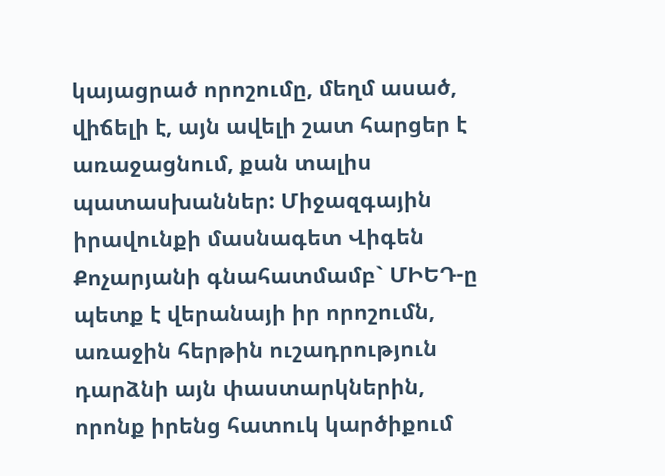կայացրած որոշումը, մեղմ ասած, վիճելի է, այն ավելի շատ հարցեր է առաջացնում, քան տալիս պատասխաններ: Միջազգային իրավունքի մասնագետ Վիգեն Քոչարյանի գնահատմամբ` ՄԻԵԴ-ը պետք է վերանայի իր որոշումն, առաջին հերթին ուշադրություն դարձնի այն փաստարկներին, որոնք իրենց հատուկ կարծիքում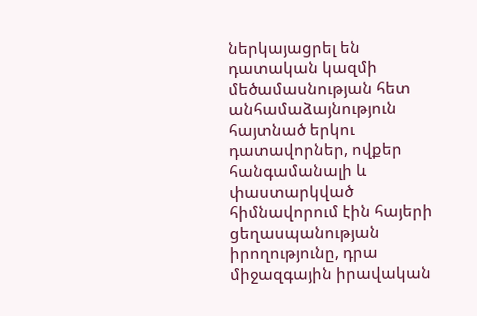ներկայացրել են դատական կազմի մեծամասնության հետ անհամաձայնություն հայտնած երկու դատավորներ, ովքեր հանգամանալի և փաստարկված հիմնավորում էին հայերի ցեղասպանության իրողությունը, դրա միջազգային իրավական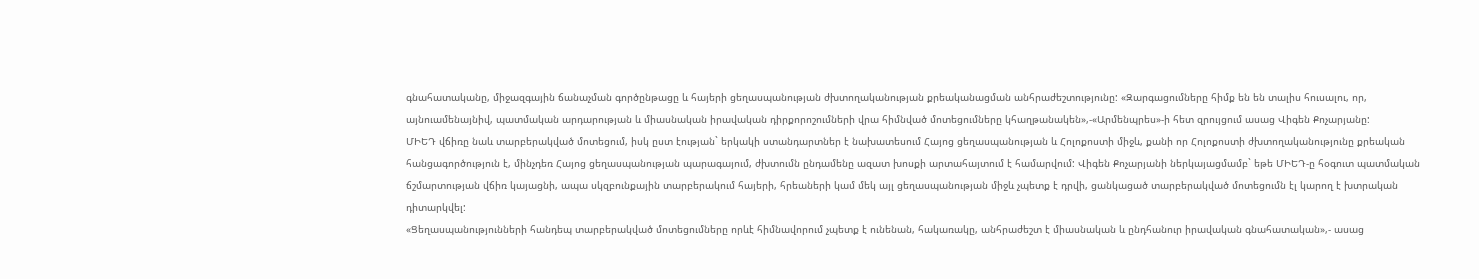գնահատականը, միջազգային ճանաչման գործընթացը և հայերի ցեղասպանության ժխտողականության քրեականացման անհրաժեշտությունը: «Զարգացումները հիմք են են տալիս հուսալու, որ, այնուամենայնիվ, պատմական արդարության և միասնական իրավական դիրքորոշումների վրա հիմնված մոտեցումները կհաղթանակեն»,-«Արմենպրես»-ի հետ զրույցում ասաց Վիգեն Քոչարյանը:
ՄԻԵԴ վճիռը նաև տարբերակված մոտեցում, իսկ ըստ էության` երկակի ստանդարտներ է նախատեսում Հայոց ցեղասպանության և Հոլոքոստի միջև, քանի որ Հոլոքոստի ժխտողականությունը քրեական հանցագործություն է, մինչդեռ Հայոց ցեղասպանության պարագայում, ժխտումն ընդամենը ազատ խոսքի արտահայտում է համարվում: Վիգեն Քոչարյանի ներկայացմամբ` եթե ՄԻԵԴ-ը հօգուտ պատմական ճշմարտության վճիռ կայացնի, ապա սկզբունքային տարբերակում հայերի, հրեաների կամ մեկ այլ ցեղասպանության միջև չպետք է դրվի, ցանկացած տարբերակված մոտեցումն էլ կարող է խտրական դիտարկվել:
«Ցեղասպանությունների հանդեպ տարբերակված մոտեցումները որևէ հիմնավորում չպետք է ունենան, հակառակը, անհրաժեշտ է միասնական և ընդհանուր իրավական գնահատական»,- ասաց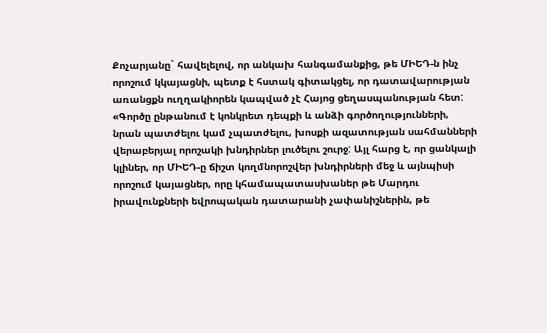Քոչարյանը` հավելելով, որ անկախ հանգամանքից, թե ՄԻԵԴ-ն ինչ որոշում կկայացնի, պետք է հստակ գիտակցել, որ դատավարության առանցքն ուղղակիորեն կապված չէ Հայոց ցեղասպանության հետ:
«Գործը ընթանում է կոնկրետ դեպքի և անձի գործողությունների, նրան պատժելու կամ չպատժելու, խոսքի ազատության սահմանների վերաբերյալ որոշակի խնդիրներ լուծելու շուրջ: Այլ հարց է, որ ցանկալի կլիներ, որ ՄԻԵԴ-ը ճիշտ կողմնորոշվեր խնդիրների մեջ և այնպիսի որոշում կայացներ, որը կհամապատասխաներ թե Մարդու իրավունքների եվրոպական դատարանի չափանիշներին, թե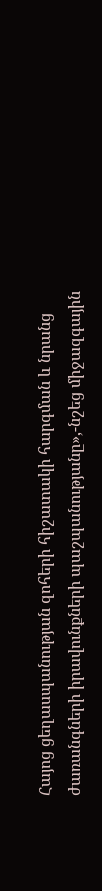Հայոց ցեղասպանության զոհերի հիշատակի հարգման և նրանց ժառանգների իրավունքների պաշպանությանը»,-նշեց միջազգային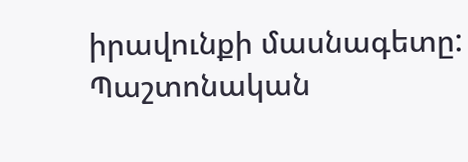իրավունքի մասնագետը:
Պաշտոնական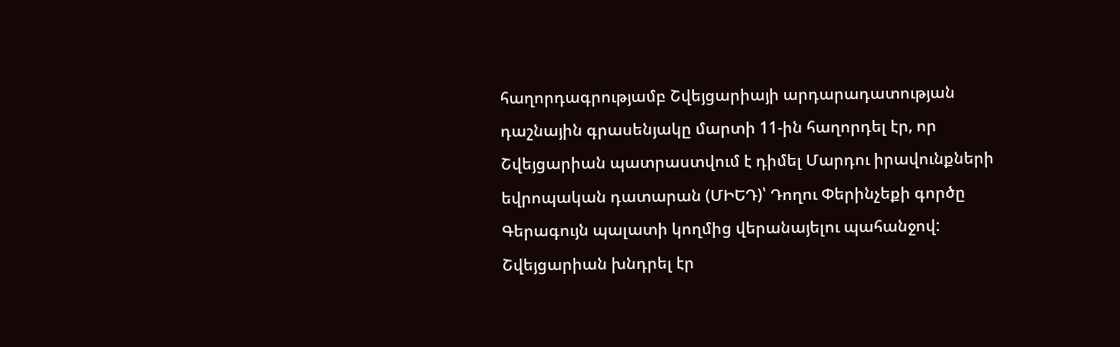հաղորդագրությամբ Շվեյցարիայի արդարադատության դաշնային գրասենյակը մարտի 11-ին հաղորդել էր, որ Շվեյցարիան պատրաստվում է դիմել Մարդու իրավունքների եվրոպական դատարան (ՄԻԵԴ)՝ Դողու Փերինչեքի գործը Գերագույն պալատի կողմից վերանայելու պահանջով: Շվեյցարիան խնդրել էր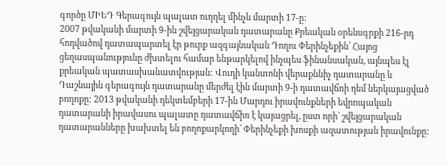գործը ՄԻԵԴ Գերագույն պալատ ուղղել մինչև մարտի 17-ը:
2007 թվականի մարտի 9-ին շվեյցարական դատարանը Քրեական օրենսգրքի 216-րդ հոդվածով դատապարտել էր թուրք ազգայնական Դողու Փերինչեքին՝ Հայոց ցեղասպանությունը ժխտելու համար ենթարկելով ինչպես ֆինանսական, այնպես էլ քրեական պատասխանատվության: Վուդի կանտոնի վերաքննիչ դատարանը և Դաշնային գերագույն դատարանը մերժել էին մարտի 9-ի դատավճռի դեմ ներկայացված բողոքը: 2013 թվականի դեկտեմբերի 17-ին Մարդու իրավունքների եվրոպական դատարանի իրավասու պալատը դատավճիռ է կայացրել, ըստ որի` շվեյցարական դատարանները խախտել են բողոքարկողի՝ Փերինչեքի խոսքի ազատության իրավունքը: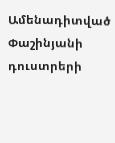Ամենադիտված
Փաշինյանի դուստրերի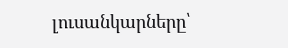լուսանկարները՝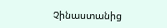Չինաստանից